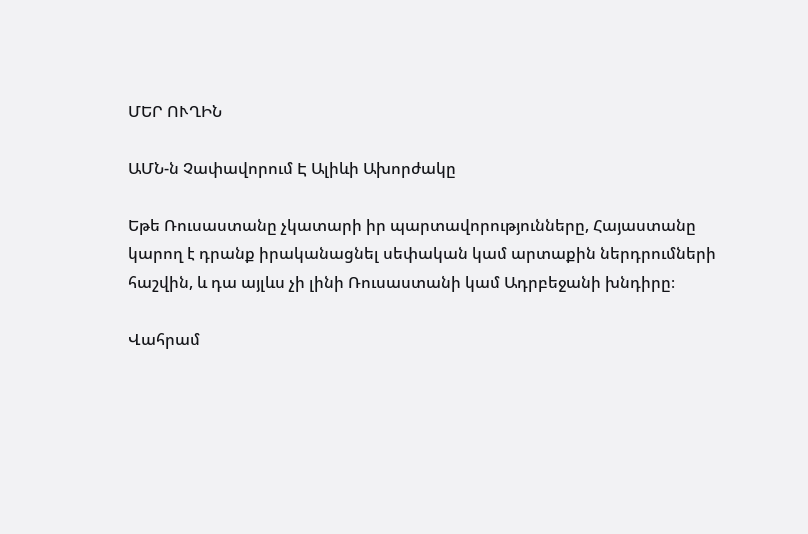ՄԵՐ ՈՒՂԻՆ

ԱՄՆ-ն Չափավորում Է Ալիևի Ախորժակը

Եթե Ռուսաստանը չկատարի իր պարտավորությունները, Հայաստանը կարող է դրանք իրականացնել սեփական կամ արտաքին ներդրումների հաշվին, և դա այլևս չի լինի Ռուսաստանի կամ Ադրբեջանի խնդիրը։

Վահրամ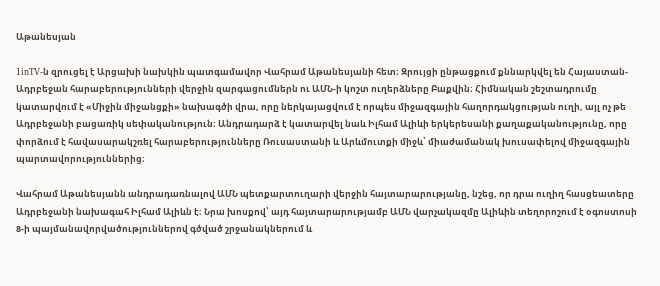Աթանեսյան

1inTV-ն զրուցել է Արցախի նախկին պատգամավոր Վահրամ Աթանեսյանի հետ։ Զրույցի ընթացքում քննարկվել են Հայաստան-Ադրբեջան հարաբերությունների վերջին զարգացումներն ու ԱՄՆ-ի կոշտ ուղերձները Բաքվին։ Հիմնական շեշտադրումը կատարվում է «Միջին միջանցքի» նախագծի վրա, որը ներկայացվում է որպես միջազգային հաղորդակցության ուղի, այլ ոչ թե Ադրբեջանի բացառիկ սեփականություն։ Անդրադարձ է կատարվել նաև Իլհամ Ալիևի երկերեսանի քաղաքականությունը, որը փորձում է հավասարակշռել հարաբերությունները Ռուսաստանի և Արևմուտքի միջև՝ միաժամանակ խուսափելով միջազգային պարտավորություններից։

Վահրամ Աթանեսյանն անդրադառնալով ԱՄՆ պետքարտուղարի վերջին հայտարարությանը, նշեց, որ դրա ուղիղ հասցեատերը Ադրբեջանի նախագահ Իլհամ Ալիևն է։ Նրա խոսքով՝ այդ հայտարարությամբ ԱՄՆ վարչակազմը Ալիևին տեղորոշում է օգոստոսի 8-ի պայմանավորվածություններով գծված շրջանակներում և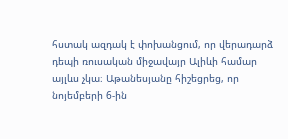հստակ ազդակ է փոխանցում, որ վերադարձ դեպի ռուսական միջավայր Ալիևի համար այլևս չկա։ Աթանեսյանը հիշեցրեց, որ նոյեմբերի 6-ին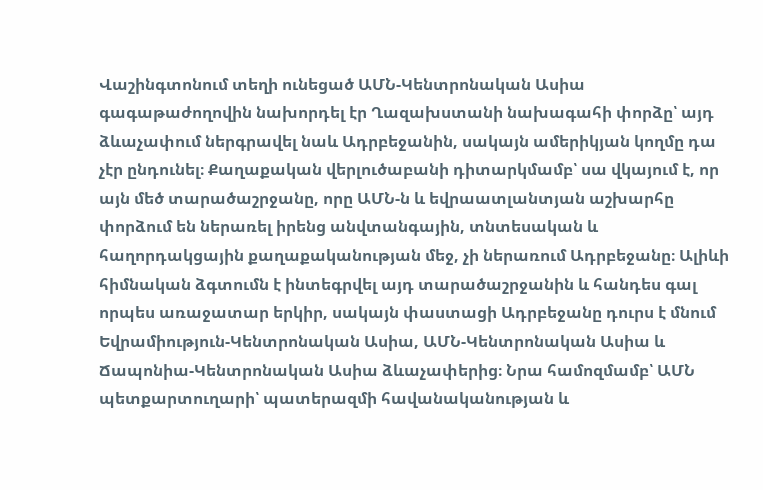Վաշինգտոնում տեղի ունեցած ԱՄՆ-Կենտրոնական Ասիա գագաթաժողովին նախորդել էր Ղազախստանի նախագահի փորձը՝ այդ ձևաչափում ներգրավել նաև Ադրբեջանին, սակայն ամերիկյան կողմը դա չէր ընդունել։ Քաղաքական վերլուծաբանի դիտարկմամբ՝ սա վկայում է, որ այն մեծ տարածաշրջանը, որը ԱՄՆ-ն և եվրաատլանտյան աշխարհը փորձում են ներառել իրենց անվտանգային, տնտեսական և հաղորդակցային քաղաքականության մեջ, չի ներառում Ադրբեջանը։ Ալիևի հիմնական ձգտումն է ինտեգրվել այդ տարածաշրջանին և հանդես գալ որպես առաջատար երկիր, սակայն փաստացի Ադրբեջանը դուրս է մնում Եվրամիություն-Կենտրոնական Ասիա, ԱՄՆ-Կենտրոնական Ասիա և Ճապոնիա-Կենտրոնական Ասիա ձևաչափերից։ Նրա համոզմամբ՝ ԱՄՆ պետքարտուղարի՝ պատերազմի հավանականության և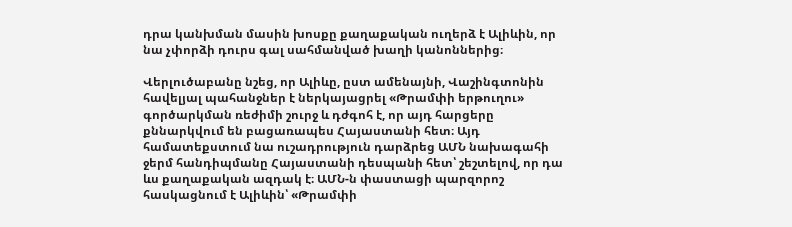դրա կանխման մասին խոսքը քաղաքական ուղերձ է Ալիևին, որ նա չփորձի դուրս գալ սահմանված խաղի կանոններից։

Վերլուծաբանը նշեց, որ Ալիևը, ըստ ամենայնի, Վաշինգտոնին հավելյալ պահանջներ է ներկայացրել «Թրամփի երթուղու» գործարկման ռեժիմի շուրջ և դժգոհ է, որ այդ հարցերը քննարկվում են բացառապես Հայաստանի հետ։ Այդ համատեքստում նա ուշադրություն դարձրեց ԱՄՆ նախագահի ջերմ հանդիպմանը Հայաստանի դեսպանի հետ՝ շեշտելով, որ դա ևս քաղաքական ազդակ է։ ԱՄՆ-ն փաստացի պարզորոշ հասկացնում է Ալիևին՝ «Թրամփի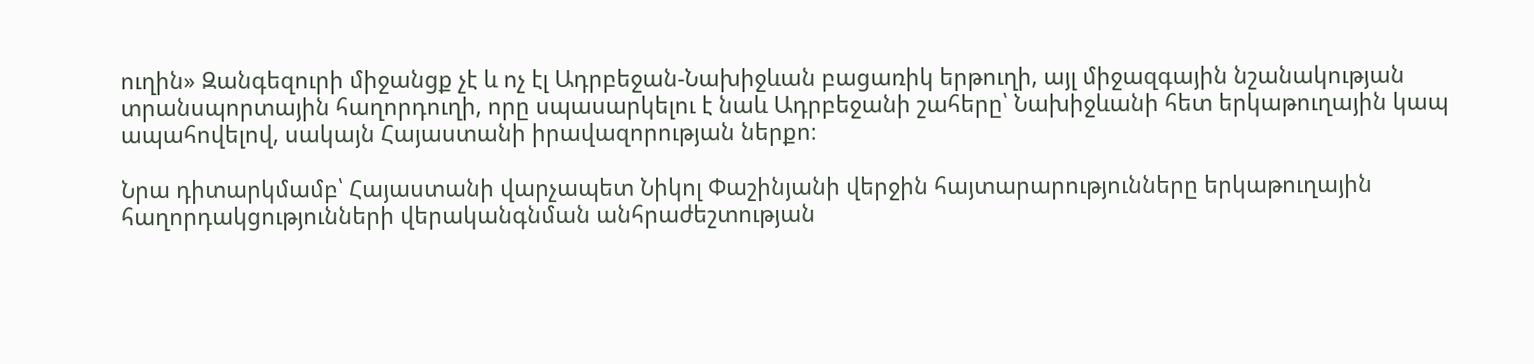ուղին» Զանգեզուրի միջանցք չէ և ոչ էլ Ադրբեջան-Նախիջևան բացառիկ երթուղի, այլ միջազգային նշանակության տրանսպորտային հաղորդուղի, որը սպասարկելու է նաև Ադրբեջանի շահերը՝ Նախիջևանի հետ երկաթուղային կապ ապահովելով, սակայն Հայաստանի իրավազորության ներքո։

Նրա դիտարկմամբ՝ Հայաստանի վարչապետ Նիկոլ Փաշինյանի վերջին հայտարարությունները երկաթուղային հաղորդակցությունների վերականգնման անհրաժեշտության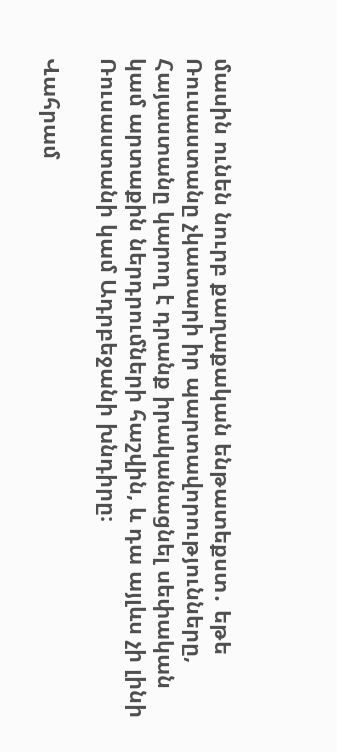մասին ունեն նուրբ քաղաքական ենթատեքստ․ եթե Ռուսաստանը չկատարի իր պարտավորությունները, Հայաստանը կարող է դրանք իրականացնել սեփական կամ արտաքին ներդրումների հաշվին, և դա այլևս չի լինի Ռուսաստանի կամ Ադրբեջանի խնդիրը։

Վահրամ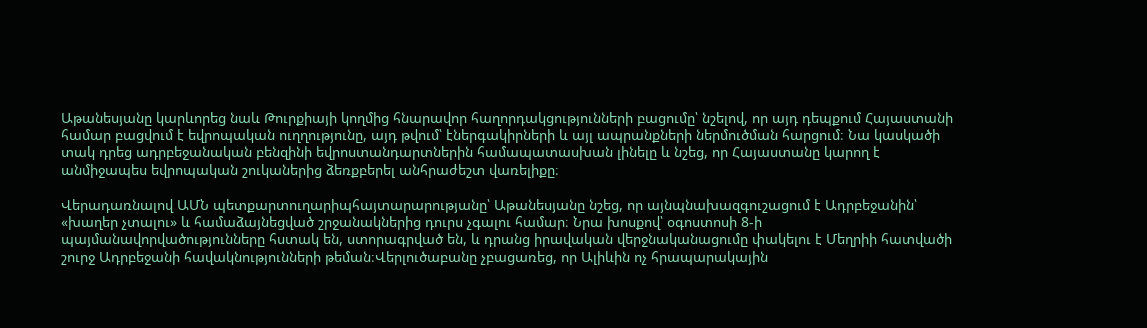Աթանեսյանը կարևորեց նաև Թուրքիայի կողմից հնարավոր հաղորդակցությունների բացումը՝ նշելով, որ այդ դեպքում Հայաստանի համար բացվում է եվրոպական ուղղությունը, այդ թվում՝ էներգակիրների և այլ ապրանքների ներմուծման հարցում։ Նա կասկածի տակ դրեց ադրբեջանական բենզինի եվրոստանդարտներին համապատասխան լինելը և նշեց, որ Հայաստանը կարող է անմիջապես եվրոպական շուկաներից ձեռքբերել անհրաժեշտ վառելիքը։

Վերադառնալով ԱՄՆ պետքարտուղարիպհայտարարությանը՝ Աթանեսյանը նշեց, որ այնպնախազգուշացում է Ադրբեջանին՝ «խաղեր չտալու» և համաձայնեցված շրջանակներից դուրս չգալու համար։ Նրա խոսքով՝ օգոստոսի 8-ի պայմանավորվածությունները հստակ են, ստորագրված են, և դրանց իրավական վերջնականացումը փակելու է Մեղրիի հատվածի շուրջ Ադրբեջանի հավակնությունների թեման։Վերլուծաբանը չբացառեց, որ Ալիևին ոչ հրապարակային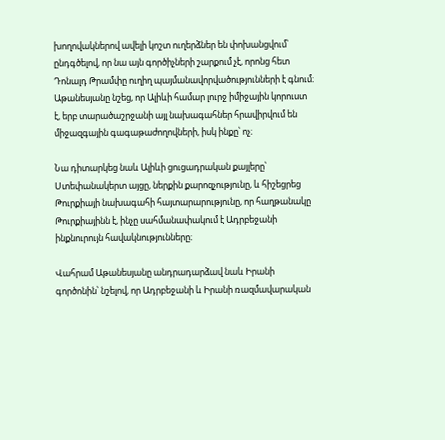խողովակներով ավելի կոշտ ուղերձներ են փոխանցվում՝ ընդգծելով, որ նա այն գործիչների շարքում չէ, որոնց հետ Դոնալդ Թրամփը ուղիղ պայմանավորվածությունների է գնում։ Աթանեսյանը նշեց, որ Ալիևի համար լուրջ իմիջային կորուստ է, երբ տարածաշրջանի այլ նախագահներ հրավիրվում են միջազգային գագաթաժողովների, իսկ ինքը՝ ոչ։

Նա դիտարկեց նաև Ալիևի ցուցադրական քայլերը՝ Ստեփանակերտ այցը, ներքին քարոզչությունը, և հիշեցրեց Թուրքիայի նախագահի հայտարարությունը, որ հաղթանակը Թուրքիայինն է, ինչը սահմանափակում է Ադրբեջանի ինքնուրույն հավակնությունները։

Վահրամ Աթանեսյանը անդրադարձավ նաև Իրանի գործոնին՝ նշելով, որ Ադրբեջանի և Իրանի ռազմավարական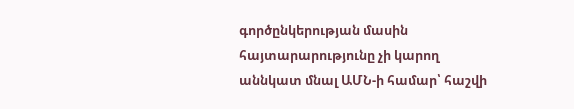գործընկերության մասին հայտարարությունը չի կարող աննկատ մնալ ԱՄՆ-ի համար՝ հաշվի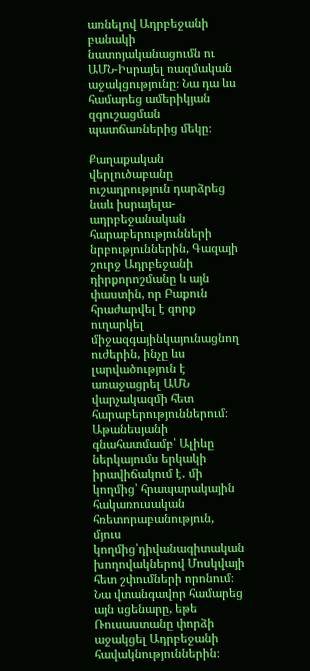առնելով Ադրբեջանի բանակի նատոյականացումն ու ԱՄՆ-Իսրայել ռազմական աջակցությունը։ Նա դա ևս համարեց ամերիկյան զգուշացման պատճառներից մեկը։

Քաղաքական վերլուծաբանը ուշադրություն դարձրեց նաև իսրայելա-ադրբեջանական հարաբերությունների նրբություններին, Գազայի շուրջ Ադրբեջանի դիրքորոշմանը և այն փաստին, որ Բաքուն հրաժարվել է զորք ուղարկել միջազգայինկայունացնող ուժերին, ինչը ևս լարվածություն է առաջացրել ԱՄՆ վարչակազմի հետ հարաբերություններում։ Աթանեսյանի գնահատմամբ՝ Ալիևը ներկայումս երկակի իրավիճակում է․ մի կողմից՝ հրապարակային հակառուսական հռետորաբանություն, մյուս կողմից՝դիվանագիտական խողովակներով Մոսկվայի հետ շփումների որոնում։ Նա վտանգավոր համարեց այն սցենարը, եթե Ռուսաստանը փորձի աջակցել Ադրբեջանի հավակնություններին։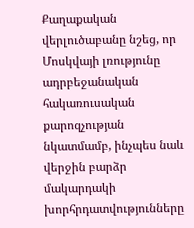Քաղաքական վերլուծաբանը նշեց, որ Մոսկվայի լռությունը ադրբեջանական հակառուսական քարոզչության նկատմամբ, ինչպես նաև վերջին բարձր մակարդակի խորհրդատվությունները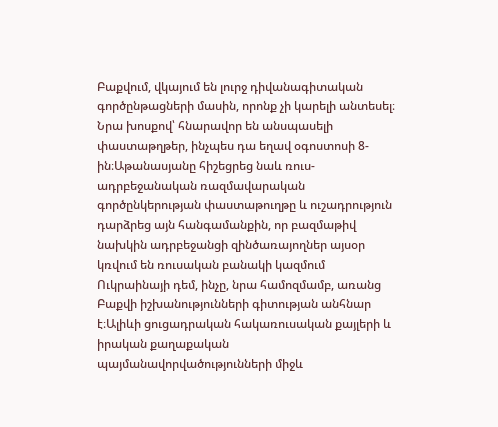Բաքվում, վկայում են լուրջ դիվանագիտական գործընթացների մասին, որոնք չի կարելի անտեսել։ Նրա խոսքով՝ հնարավոր են անսպասելի փաստաթղթեր, ինչպես դա եղավ օգոստոսի 8-ին։Աթանասյանը հիշեցրեց նաև ռուս-ադրբեջանական ռազմավարական գործընկերության փաստաթուղթը և ուշադրություն դարձրեց այն հանգամանքին, որ բազմաթիվ նախկին ադրբեջանցի զինծառայողներ այսօր կռվում են ռուսական բանակի կազմում Ուկրաինայի դեմ, ինչը, նրա համոզմամբ, առանց Բաքվի իշխանությունների գիտության անհնար է։Ալիևի ցուցադրական հակառուսական քայլերի և իրական քաղաքական պայմանավորվածությունների միջև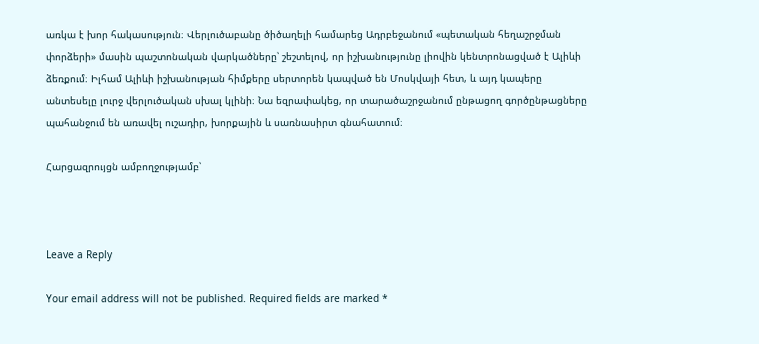առկա է խոր հակասություն։ Վերլուծաբանը ծիծաղելի համարեց Ադրբեջանում «պետական հեղաշրջման փորձերի» մասին պաշտոնական վարկածները՝ շեշտելով, որ իշխանությունը լիովին կենտրոնացված է Ալիևի ձեռքում։ Իլհամ Ալիևի իշխանության հիմքերը սերտորեն կապված են Մոսկվայի հետ, և այդ կապերը անտեսելը լուրջ վերլուծական սխալ կլինի։ Նա եզրափակեց, որ տարածաշրջանում ընթացող գործընթացները պահանջում են առավել ուշադիր, խորքային և սառնասիրտ գնահատում։

Հարցազրույցն ամբողջությամբ՝



Leave a Reply

Your email address will not be published. Required fields are marked *